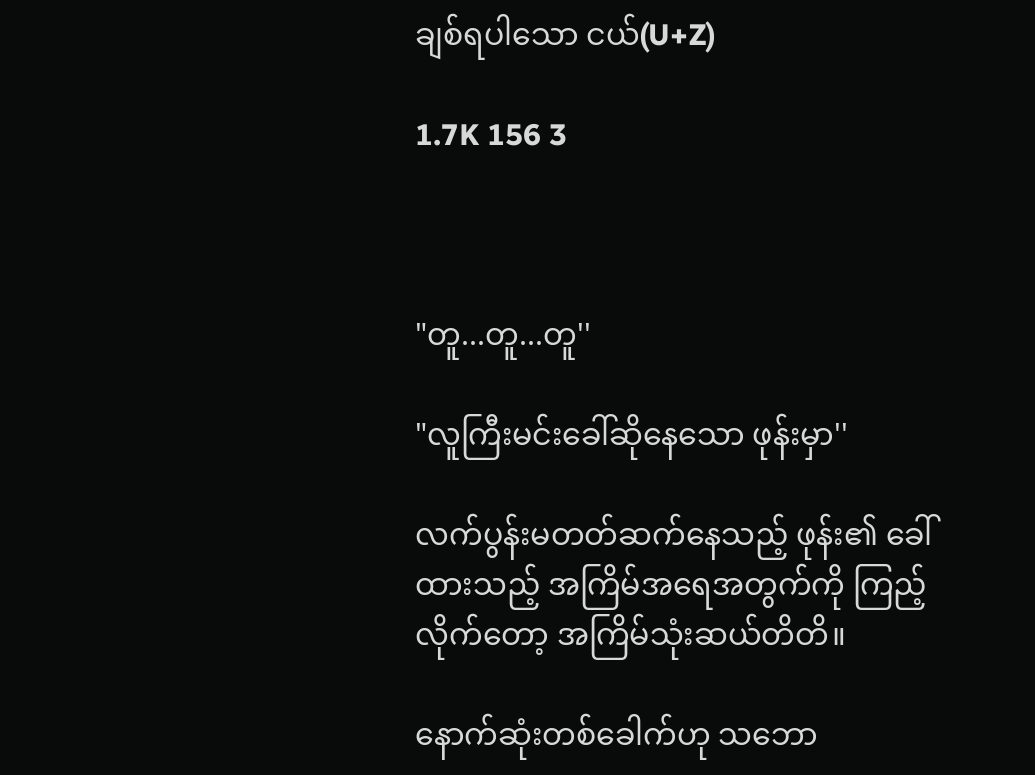ချစ်ရပါသော ငယ်(U+Z)

1.7K 156 3



"တူ...တူ...တူ''

"လူကြီးမင်းခေါ်ဆိုနေသော ဖုန်းမှာ''

လက်ပွန်းမတတ်ဆက်နေသည့် ဖုန်း၏ ခေါ်ထားသည့် အကြိမ်အရေအတွက်ကို ကြည့်လိုက်တော့ အကြိမ်သုံးဆယ်တိတိ။

နောက်ဆုံးတစ်ခေါက်ဟု သဘော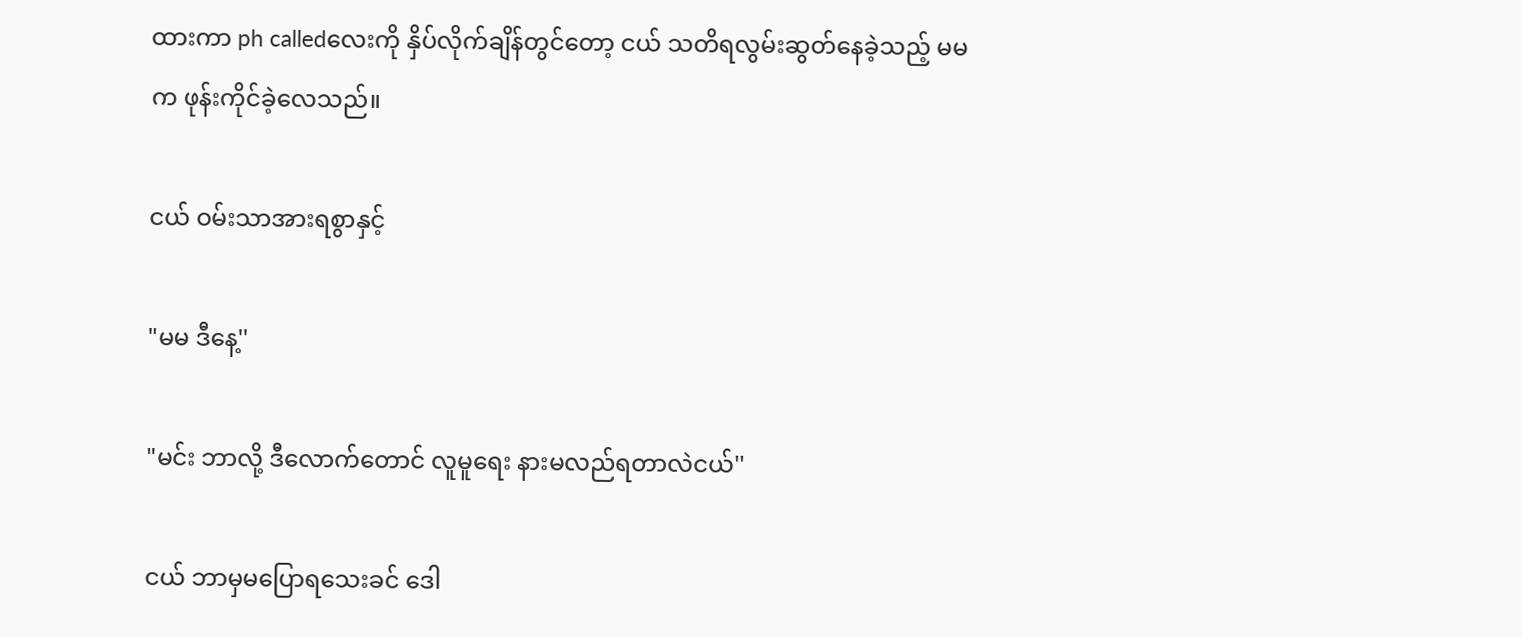ထားကာ ph calledလေးကို နှိပ်လိုက်ချိန်တွင်တော့ ငယ် သတိရလွမ်းဆွတ်နေခဲ့သည့် မမက ဖုန်းကိုင်ခဲ့လေသည်။

ငယ် ဝမ်းသာအားရစွာနှင့်

"မမ ဒီနေ့''

"မင်း ဘာလို့ ဒီလောက်တောင် လူမူရေး နားမလည်ရတာလဲငယ်''

ငယ် ဘာမှမပြောရသေးခင် ဒေါ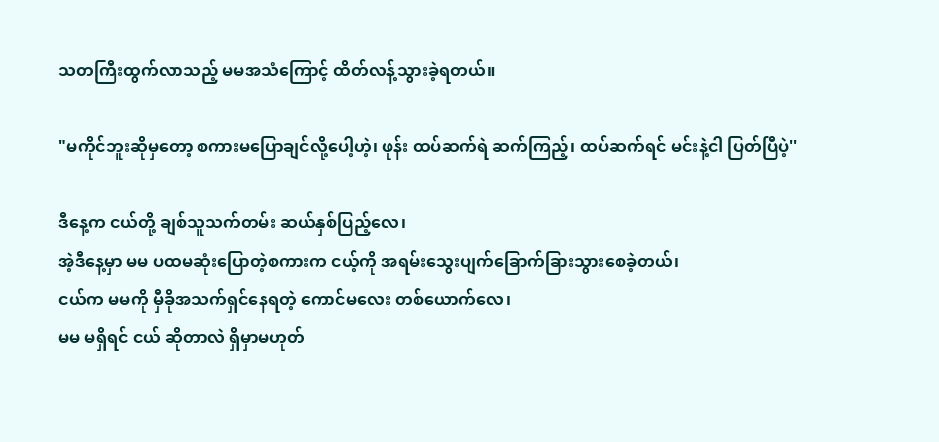သတကြီးထွက်လာသည့် မမအသံကြောင့် ထိတ်လန့်သွားခဲ့ရတယ်။

"မကိုင်ဘူးဆိုမှတော့ စကားမပြောချင်လို့ပေါ့ဟဲ့၊ ဖုန်း ထပ်ဆက်ရဲ ဆက်ကြည့်၊ ထပ်ဆက်ရင် မင်းနဲ့ငါ ပြတ်ပြီပဲ့''

ဒီနေ့က ငယ်တို့ ချစ်သူသက်တမ်း ဆယ်နှစ်ပြည့်လေ၊
အဲ့ဒီနေ့မှာ မမ ပထမဆုံးပြောတဲ့စကားက ငယ့်ကို အရမ်းသွေးပျက်ခြောက်ခြားသွားစေခဲ့တယ်၊
ငယ်က မမကို မှီခိုအသက်ရှင်နေရတဲ့ ကောင်မလေး တစ်ယောက်လေ၊
မမ မရှိရင် ငယ် ဆိုတာလဲ ရှိမှာမဟုတ်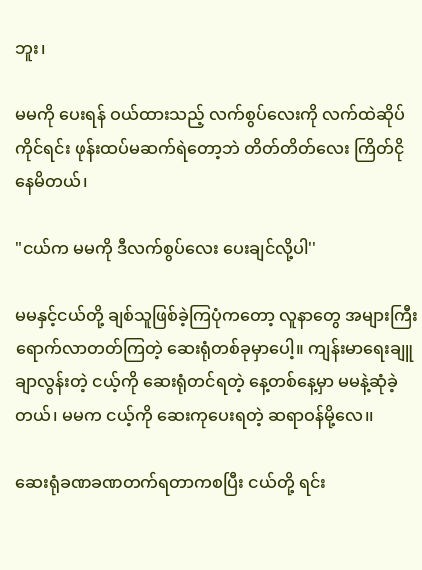ဘူး၊

မမကို ပေးရန် ဝယ်ထားသည့် လက်စွပ်လေးကို လက်ထဲဆိုပ်ကိုင်ရင်း ဖုန်းထပ်မဆက်ရဲတော့ဘဲ တိတ်တိတ်လေး ကြိတ်ငိုနေမိတယ်၊

"ငယ်က မမကို ဒီလက်စွပ်လေး ပေးချင်လို့ပါ''

မမနှင့်ငယ်တို့ ချစ်သူဖြစ်ခဲ့ကြပုံကတော့ လူနာတွေ အများကြီး ရောက်လာတတ်ကြတဲ့ ဆေးရုံတစ်ခုမှာပေါ့။ ကျန်းမာရေးချူချာလွန်းတဲ့ ငယ့်ကို ဆေးရုံတင်ရတဲ့ နေ့တစ်နေ့မှာ မမနဲ့ဆုံခဲ့တယ်၊ မမက ငယ့်ကို ဆေးကုပေးရတဲ့ ဆရာဝန်မို့လေ၊၊

ဆေးရုံခဏခဏတက်ရတာကစပြီး ငယ်တို့ ရင်း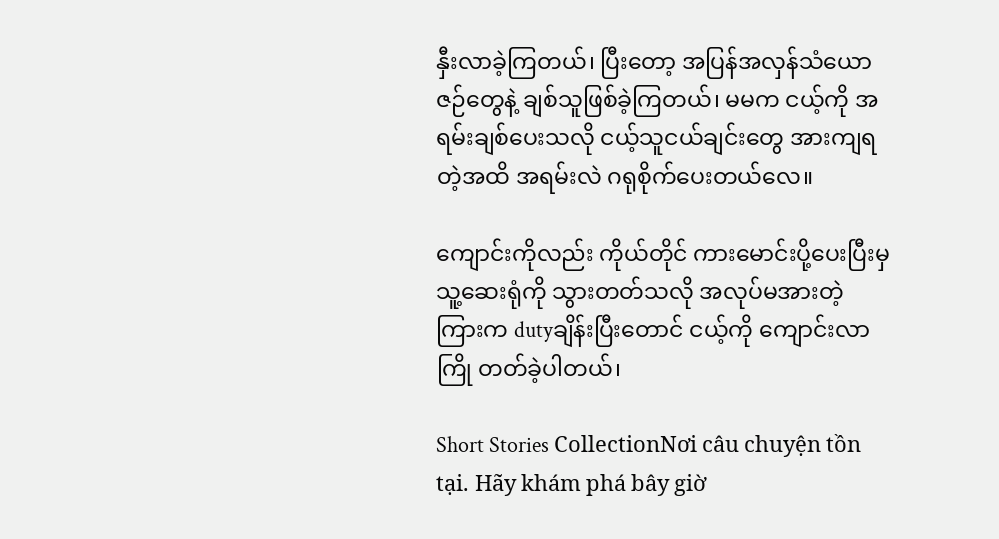နှီးလာခဲ့ကြတယ်၊ ပြီးတော့ အပြန်အလှန်သံယောဇဉ်တွေနဲ့ ချစ်သူဖြစ်ခဲ့ကြတယ်၊ မမက ငယ့်ကို အရမ်းချစ်ပေးသလို ငယ့်သူငယ်ချင်းတွေ အားကျရတဲ့အထိ အရမ်းလဲ ဂရုစိုက်ပေးတယ်လေ။

ကျောင်းကိုလည်း ကိုယ်တိုင် ကားမောင်းပို့ပေးပြီးမှ သူ့ဆေးရုံကို သွားတတ်သလို အလုပ်မအားတဲ့ကြားက dutyချိန်းပြီးတောင် ငယ့်ကို ကျောင်းလာကြို တတ်ခဲ့ပါတယ်၊

Short Stories CollectionNơi câu chuyện tồn tại. Hãy khám phá bây giờ